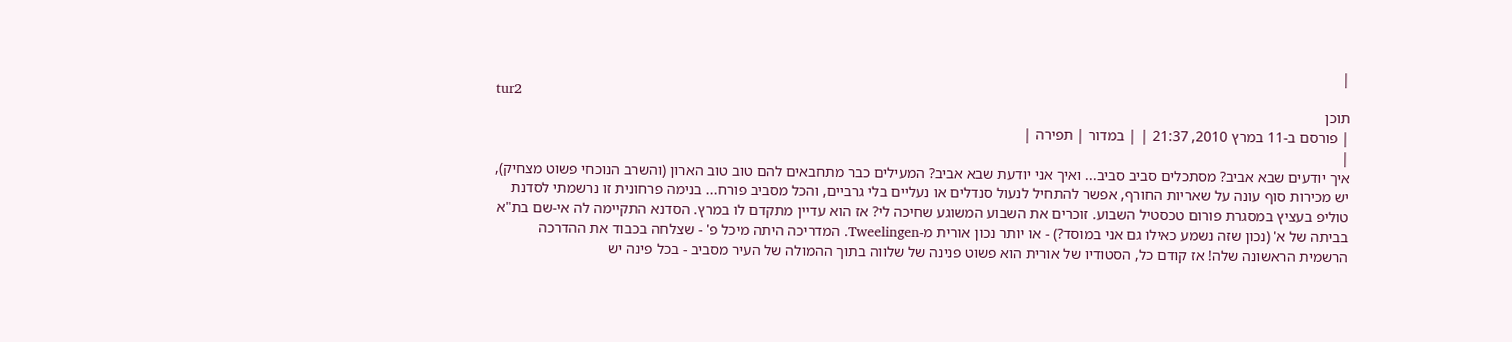|
tur2
תוכן
| פורסם ב-11 במרץ 2010, 21:37 | | במדור | תפירה |
|
איך יודעים שבא אביב? מסתכלים סביב סביב... ואיך אני יודעת שבא אביב? המעילים כבר מתחבאים להם טוב טוב הארון (והשרב הנוכחי פשוט מצחיק), יש מכירות סוף עונה על שאריות החורף, אפשר להתחיל לנעול סנדלים או נעליים בלי גרביים, והכל מסביב פורח... בנימה פרחונית זו נרשמתי לסדנת טוליפ בעציץ במסגרת פורום טכסטיל השבוע. זוכרים את השבוע המשוגע שחיכה לי? אז הוא עדיין מתקדם לו במרץ. הסדנא התקיימה לה אי-שם בת"א בביתה של א' (נכון שזה נשמע כאילו גם אני במוסד?) - או יותר נכון אורית מ-Tweelingen. המדריכה היתה מיכל פ' - שצלחה בכבוד את ההדרכה הרשמית הראשונה שלה! אז קודם כל, הסטודיו של אורית הוא פשוט פנינה של שלווה בתוך ההמולה של העיר מסביב - בכל פינה יש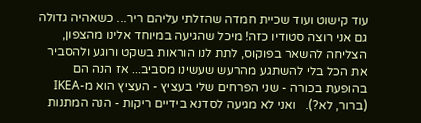עוד קישוט ועוד שכיית חמדה שהזלתי עליהם ריר... כשאהיה גדולה גם אני רוצה סטודיו כזה! מיכל שהגיעה במיוחד אלינו מהצפון, הצליחה להשאר בפוקוס, לתת לנו הוראות בשקט ורוגע ולהסביר את הכל בלי להשתגע מהרעש שעשינו מסביב... אז הנה הם בהופעת בכורה - שני הפרחים שלי בעציץ - העציץ הוא מ-IKEA (ברור, לא?).   ואני לא מגיעה לסדנא בידיים ריקות - הנה המתנות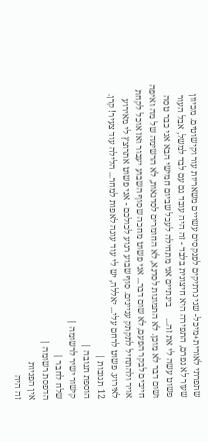שתפרתי לאורית+מיכל- שני נרתיקים לפנקסים עשויים משאריות עור וקישוטים. מכיוון שעור לא נפרם, התפירה היא חיצונית בלבד - זה היה עובד גם עם לבד למשל, אבל העור פשוט עשה לי את זה...     בינתיים אני מתחילה לעכל שביום חמישי הבא אני כבר טסה ושום דבר לא מוכן. לא התמונות לסדנא, לא החומרים לסדנאות, לא הרשימה של מה ואיפה חייבים לבקר הפעם, לא שום דבר... אני פשוט מחכה שסוף השבוע יעבור ואז אוכל לקחת אויר ולהתחיל לתקתק עניינים. סוף שבוע רגוע לכולכם - אני פשוט אתרוצץ לי מאירוע לאירוע. פשוט לרחם עלי... יאללה, יש לי עוד עוגה לאפות למחר... הלילה עוד צעיר! קרן.
12 תגובות |
הוספת תגובה |
קישור ישיר לרשומה |
שלח לחבר |
הדפסת רשומה |
אין הפניות
זה היה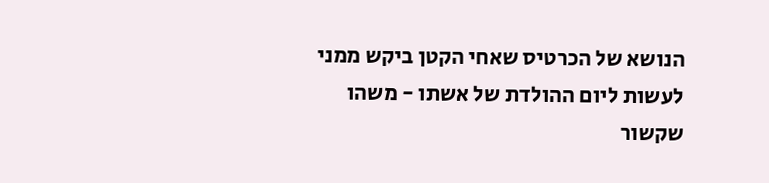הנושא של הכרטיס שאחי הקטן ביקש ממני לעשות ליום ההולדת של אשתו - משהו שקשור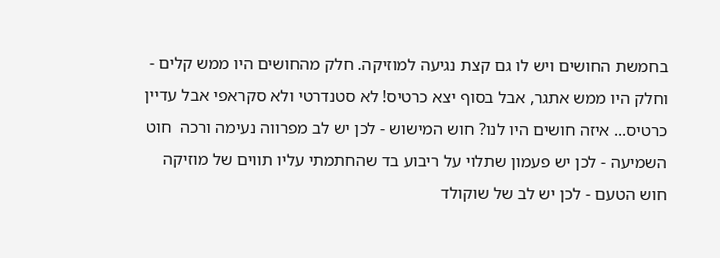בחמשת החושים ויש לו גם קצת נגיעה למוזיקה. חלק מהחושים היו ממש קלים - וחלק היו ממש אתגר, אבל בסוף יצא כרטיס! לא סטנדרטי ולא סקראפי אבל עדיין כרטיס... איזה חושים היו לנו? חוש המישוש - לכן יש לב מפרווה נעימה ורכה  חוט השמיעה - לכן יש פעמון שתלוי על ריבוע בד שהחתמתי עליו תווים של מוזיקה  חוש הטעם - לכן יש לב של שוקולד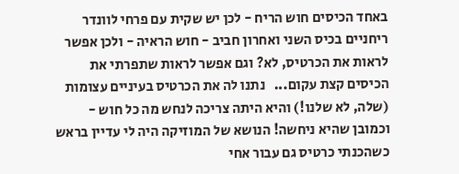באחד הכיסים חוש הריח - לכן יש שקית עם פרחי לוונדר ריחניים בכיס השני ואחרון חביב - חוש הראיה - ולכן אפשר לראות את הכרטיס, לא? וגם אפשר לראות שתפרתי את הכיסים קצת עקום...   נתנו לה את הכרטיס בעיניים עצומות (שלה, לא שלנו!) והיא היתה צריכה לנחש מה כל חוש - וכמובן שהיא ניחשה! הנושא של המוזיקה היה לי עדיין בראש כשהכנתי כרטיס גם עבור אחי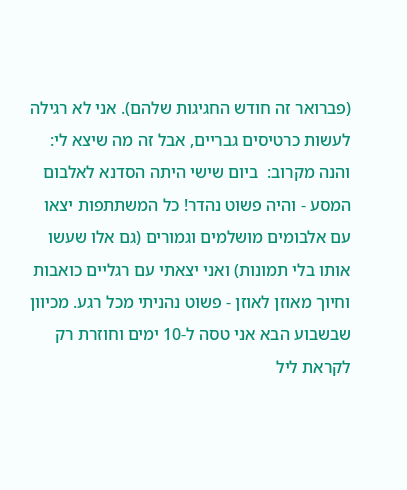(פברואר זה חודש החגיגות שלהם). אני לא רגילה לעשות כרטיסים גבריים, אבל זה מה שיצא לי:  והנה מקרוב:  ביום שישי היתה הסדנא לאלבום המסע - והיה פשוט נהדר! כל המשתתפות יצאו עם אלבומים מושלמים וגמורים (גם אלו שעשו אותו בלי תמונות) ואני יצאתי עם רגליים כואבות וחיוך מאוזן לאוזן - פשוט נהניתי מכל רגע. מכיוון שבשבוע הבא אני טסה ל-10 ימים וחוזרת רק לקראת ליל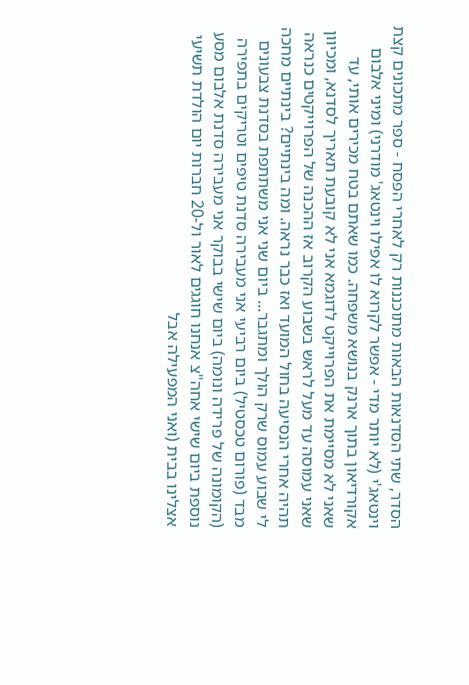הסדר, שתי הסדנאות הבאות מתוכננות רק לאחרי הפסח - ספר מתכונים קצת וינטאג'י (לא יותר מדי - אפשר לקרוא לו אפילו וינטאג' מודרני) ומיני אלבום אקורדיאון בתוך ארנק בנושא משפחה. כמו שאתם בטח מכירים אותי, עד שאני לא מסיימת את הפרוייקט לדוגמא אני לא קובעת תאריך לסדנא, ומכיוון שאני עמוסה עד מעל לראש בשבוע הקרוב אז ההכנה של הפרוייקטים כנראה תהיה אחרי הנסיעה בחול המועד ואז כבר נראה. ומה בינתיים? בינתיים מחכה לי שבוע עמוס שרק הולך ומתגבר... ביום שני אני משתתפת בסדנת צבעונים מבד (פורום טכסטיל) ביום רביעי אני מעבירה סדנת טיפים וטריקים בתפירה (הקומונה של פרידה ונומה) ביום שישי בבוקר אני מעבירה סדנת אלבום מסע נוספת ביום שישי אחה"צ אנחנו חוגגים לאור ול-20 חברות יום הולדת תשיעי אצלינו בבית (ואני המפעילה אבל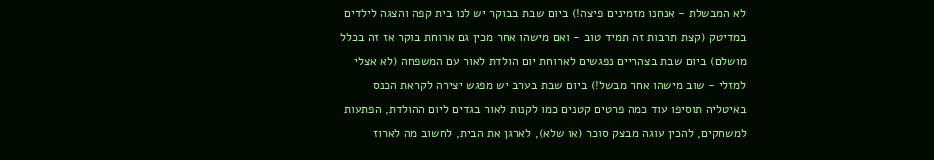לא המבשלת - אנחנו מזמינים פיצה!) ביום שבת בבוקר יש לנו בית קפה והצגה לילדים במדיטק (קצת תרבות זה תמיד טוב - ואם מישהו אחר מכין גם ארוחת בוקר אז זה בכלל מושלם) ביום שבת בצהריים נפגשים לארוחת יום הולדת לאור עם המשפחה (לא אצלי למזלי - שוב מישהו אחר מבשל!) ביום שבת בערב יש מפגש יצירה לקראת הכנס באיטליה תוסיפו עוד כמה פרטים קטנים כמו לקנות לאור בגדים ליום ההולדת, הפתעות למשחקים, להכין עוגה מבצק סוכר (או שלא), לארגן את הבית, לחשוב מה לארוז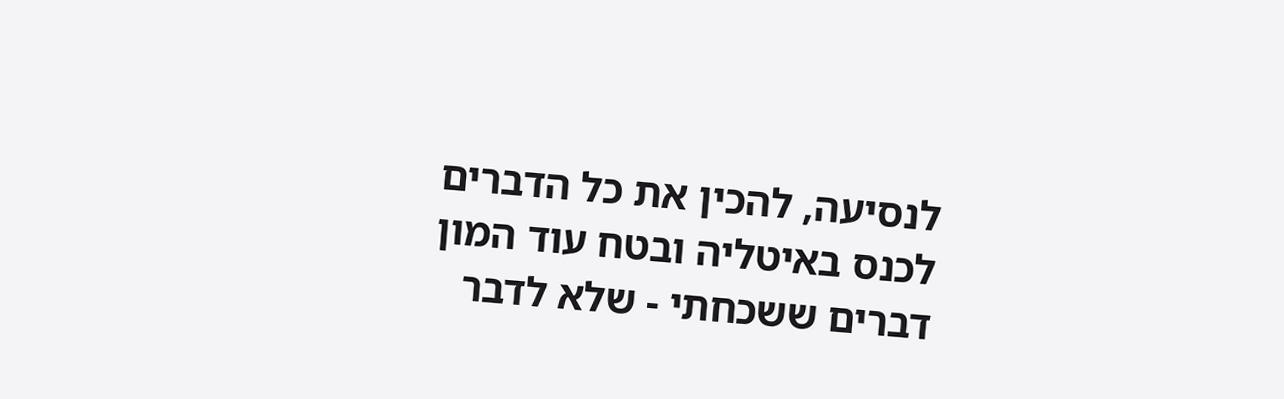לנסיעה, להכין את כל הדברים לכנס באיטליה ובטח עוד המון דברים ששכחתי - שלא לדבר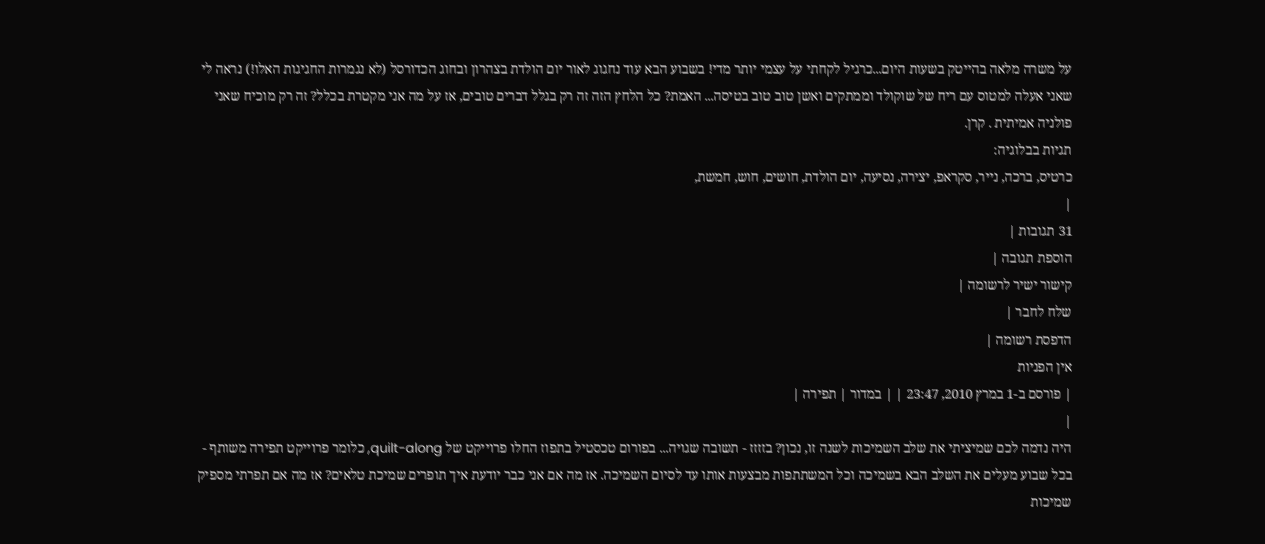על משרה מלאה בהייטק בשעות היום...כרגיל לקחתי על עצמי יותר מדי! בשבוע הבא עוד נחגוג לאור יום הולדת בצהרון ובחוג הכדורסל (לא נגמרות החגיגות האלו!) נראה לי שאני אעלה למטוס עם ריח של שוקולד וממתקים ואשן טוב טוב בטיסה... האמת? כל הלחץ הזה זה רק בגלל דברים טובים, אז על מה אני מקטרת בכלל? זה רק מוכיח שאני פולניה אמיתית . קרן.
תגיות בבלוגיה:
כרטיס, ברכה, נייר, סקראפ, יצירה, נסיעה, יום הולדת, חושים, חוש, חמשת,
|
31 תגובות |
הוספת תגובה |
קישור ישיר לרשומה |
שלח לחבר |
הדפסת רשומה |
אין הפניות
| פורסם ב-1 במרץ 2010, 23:47 | | במדור | תפירה |
|
היה נדמה לכם שמיציתי את שלב השמיכות לשנה זו, נכון? בזזזז - תשובה שגויה... בפורום טכסטיל בתפוז החלו פרוייקט של quilt-along, כלומר פרוייקט תפירה משותף - בכל שבוע מעלים את השלב הבא בשמיכה וכל המשתתפות מבצעות אותו עד לסיום השמיכה. אז מה אם אני כבר יודעת איך תופרים שמיכת טלאים? אז מה אם תפרתי מספיק שמיכות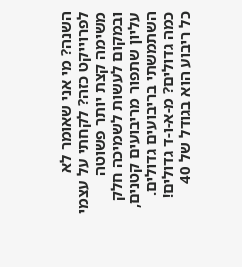השנה? מי אני שאומר לא לפרוייקט כזה? לקחתי על עצמי משימה קצת יותר פשוטה ובמקום לעשות לשמיכה חלק עליון שתפור מריבועים קטנים, השתמשתי בריבועים גדולים. כמה גדולים? מ-א-ו-ד גדולים! כל ריבוע הוא בגודל של 40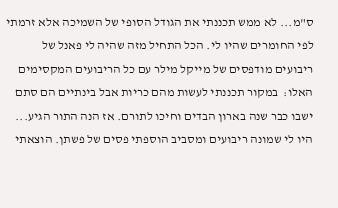ס"מ... לא ממש תכננתי את הגודל הסופי של השמיכה אלא זרמתי לפי החומרים שהיו לי. הכל התחיל מזה שהיה לי פאנל של ריבועים מודפסים של מייקל מילר עם כל הריבועים המקסימים האלו:  במקור תכננתי לעשות מהם כריות אבל בינתיים הם סתם ישבו כבר שנה בארון הבדים וחיכו לתורם. אז הנה התור הגיע... היו לי שמונה ריבועים ומסביב הוספתי פסים של פשתן. הוצאתי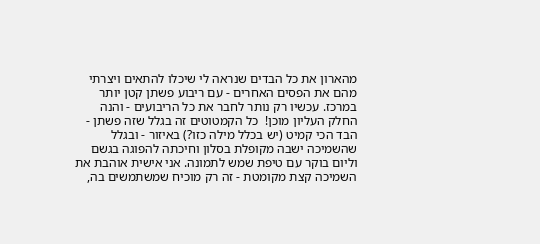מהארון את כל הבדים שנראה לי שיכלו להתאים ויצרתי מהם את הפסים האחרים - עם ריבוע פשתן קטן יותר במרכז. עכשיו רק נותר לחבר את כל הריבועים - והנה החלק העליון מוכן!  כל הקמטוטים זה בגלל שזה פשתן - הבד הכי קמיט (יש בכלל מילה כזו?) באיזור - ובגלל שהשמיכה ישבה מקופלת בסלון וחיכתה להפוגה בגשם וליום בוקר עם טיפת שמש לתמונה. אני אישית אוהבת את השמיכה קצת מקומטת - זה רק מוכיח שמשתמשים בה,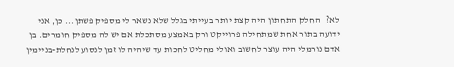לא?   החלק התחתון היה קצת יותר בעייתי בגלל שלא נשאר לי מספיק פשתן... כן, אני ידועה בתור אחת שמתחילה פרוייקט ורק באמצע מסתכלת אם יש לה מספיק חומרים. בן אדם נורמלי היה עוצר לחשוב ואולי מחליט לחכות עד שיהיה לו זמן לנסוע לנחלת-בניימין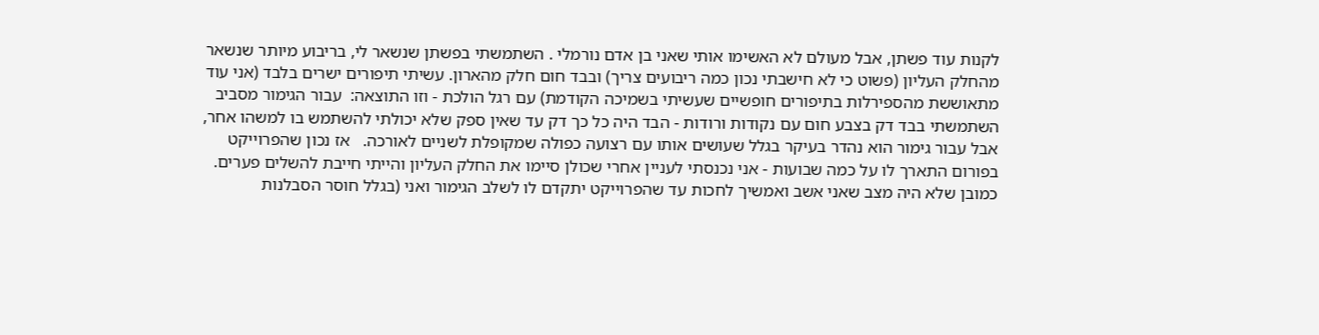לקנות עוד פשתן, אבל מעולם לא האשימו אותי שאני בן אדם נורמלי . השתמשתי בפשתן שנשאר לי, בריבוע מיותר שנשאר מהחלק העליון (פשוט כי לא חישבתי נכון כמה ריבועים צריך) ובבד חום חלק מהארון. עשיתי תיפורים ישרים בלבד (אני עוד מתאוששת מהספירלות בתיפורים חופשיים שעשיתי בשמיכה הקודמת) עם רגל הולכת - וזו התוצאה:  עבור הגימור מסביב השתמשתי בבד דק בצבע חום עם נקודות ורודות - הבד היה כל כך דק עד שאין ספק שלא יכולתי להשתמש בו למשהו אחר, אבל עבור גימור הוא נהדר בעיקר בגלל שעושים אותו עם רצועה כפולה שמקופלת לשניים לאורכה.   אז נכון שהפרוייקט בפורום התארך לו על כמה שבועות - אני נכנסתי לעניין אחרי שכולן סיימו את החלק העליון והייתי חייבת להשלים פערים. כמובן שלא היה מצב שאני אשב ואמשיך לחכות עד שהפרוייקט יתקדם לו לשלב הגימור ואני (בגלל חוסר הסבלנות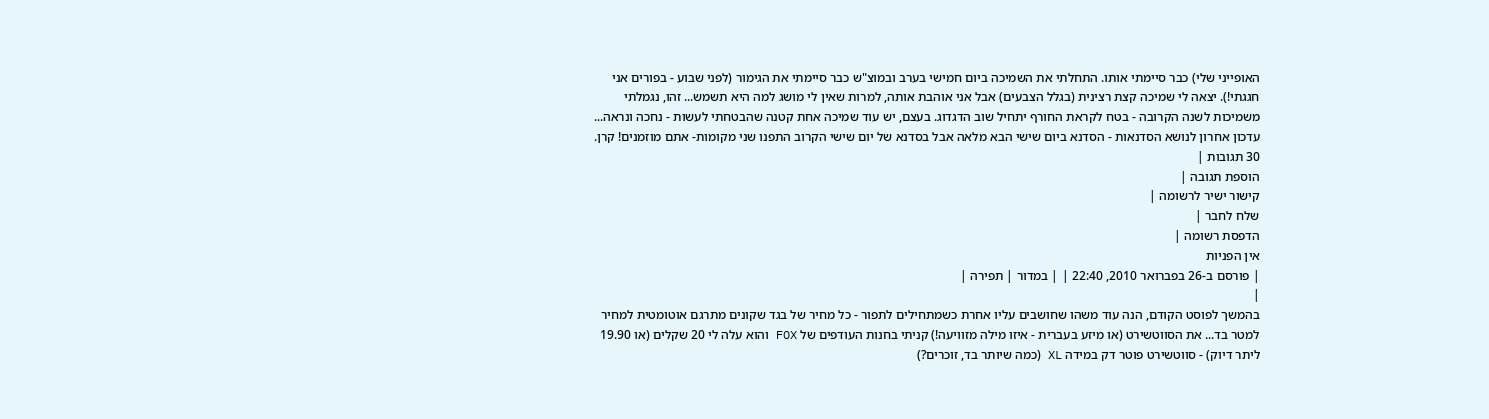האופייני שלי) כבר סיימתי אותו. התחלתי את השמיכה ביום חמישי בערב ובמוצ"ש כבר סיימתי את הגימור (לפני שבוע - בפורים אני חגגתי!). יצאה לי שמיכה קצת רצינית (בגלל הצבעים) אבל אני אוהבת אותה, למרות שאין לי מושג למה היא תשמש... זהו, נגמלתי משמיכות לשנה הקרובה - בטח לקראת החורף יתחיל שוב הדגדוג. בעצם, יש עוד שמיכה אחת קטנה שהבטחתי לעשות - נחכה ונראה... עדכון אחרון לנושא הסדנאות - הסדנא ביום שישי הבא מלאה אבל בסדנא של יום שישי הקרוב התפנו שני מקומות- אתם מוזמנים! קרן.
30 תגובות |
הוספת תגובה |
קישור ישיר לרשומה |
שלח לחבר |
הדפסת רשומה |
אין הפניות
| פורסם ב-26 בפברואר 2010, 22:40 | | במדור | תפירה |
|
בהמשך לפוסט הקודם, הנה עוד משהו שחושבים עליו אחרת כשמתחילים לתפור - כל מחיר של בגד שקונים מתרגם אוטומטית למחיר למטר בד... את הסווטשירט (או מיזע בעברית - איזו מילה מזוויעה!) קניתי בחנות העודפים של FOX והוא עלה לי 20 שקלים (או 19.90 ליתר דיוק) - סווטשירט פוטר דק במידה XL (כמה שיותר בד, זוכרים?)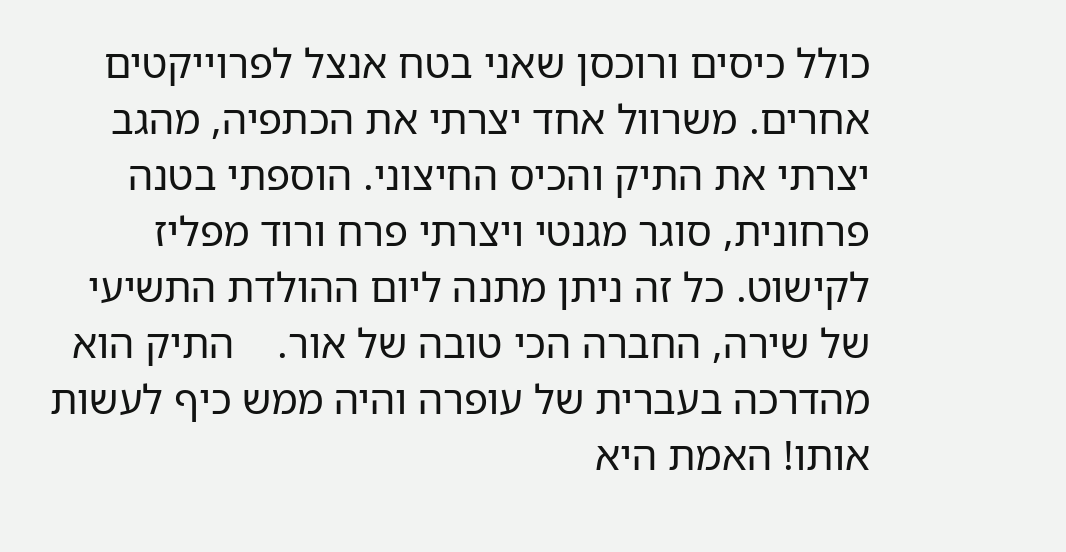כולל כיסים ורוכסן שאני בטח אנצל לפרוייקטים אחרים. משרוול אחד יצרתי את הכתפיה, מהגב יצרתי את התיק והכיס החיצוני. הוספתי בטנה פרחונית, סוגר מגנטי ויצרתי פרח ורוד מפליז לקישוט. כל זה ניתן מתנה ליום ההולדת התשיעי של שירה, החברה הכי טובה של אור.    התיק הוא מהדרכה בעברית של עופרה והיה ממש כיף לעשות אותו! האמת היא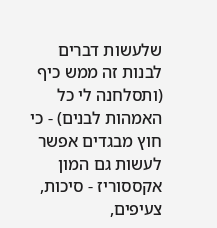שלעשות דברים לבנות זה ממש כיף (ותסלחנה לי כל האמהות לבנים) - כי חוץ מבגדים אפשר לעשות גם המון אקססוריז - סיכות, צעיפים,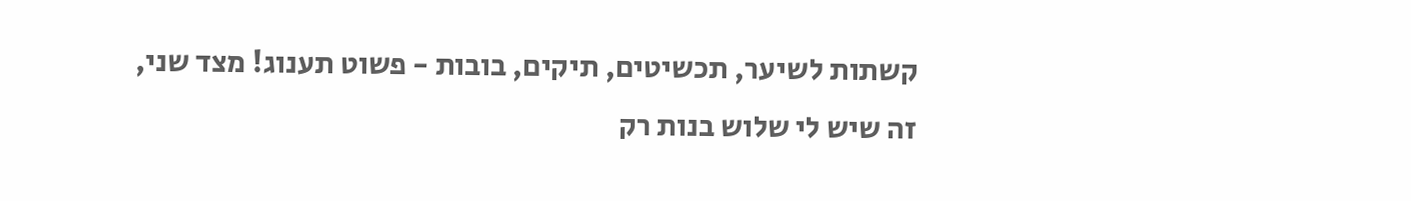קשתות לשיער, תכשיטים, תיקים, בובות - פשוט תענוג! מצד שני, זה שיש לי שלוש בנות רק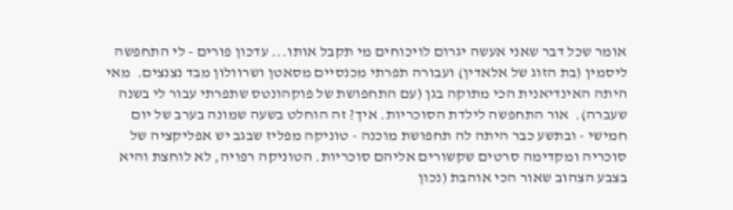אומר שכל דבר שאני אעשה יגרום לויכוחים מי תקבל אותו... עדכון פורים - לי התחפשה ליסמין (בת הזוג של אלאדין) ועבורה תפרתי מכנסיים מסאטן ושרוולון מבד נצנצים.  מאי היתה האינדיאנית הכי מתוקה בגן (עם התחפושת של פוקהונטס שתפרתי עבור לי בשנה שעברה).  אור התחפשה לילדת הסוכריות. איך? זה הוחלט בשעה שמונה בערב של יום חמישי - ובתשע כבר היתה לה תחפושת מוכנה - טוניקה מפליז שבגב יש אפליקציה של סוכריה ומקדימה סרטים שקשורים אליהם סוכריות. הטוניקה רפויה, לא לוחצת והיא בצבע הצהוב שאור הכי אוהבת (נכון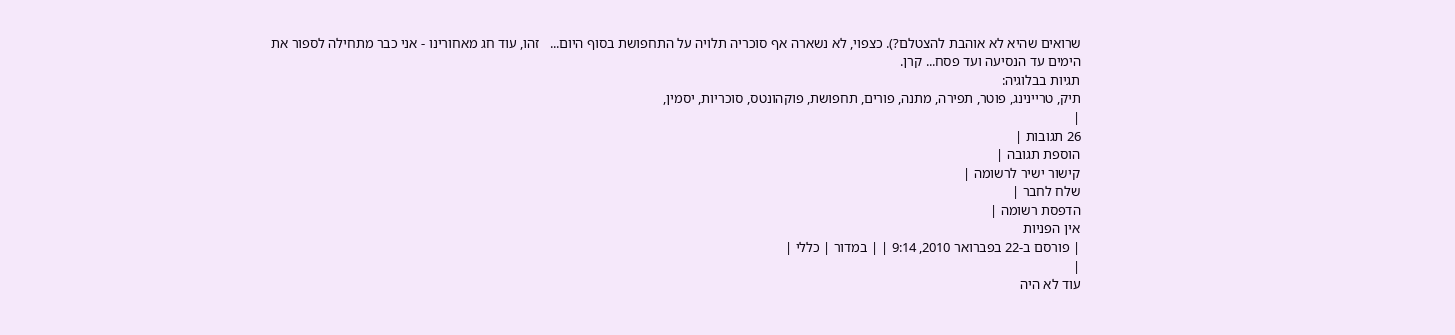שרואים שהיא לא אוהבת להצטלם?). כצפוי, לא נשארה אף סוכריה תלויה על התחפושת בסוף היום...   זהו, עוד חג מאחורינו - אני כבר מתחילה לספור את הימים עד הנסיעה ועד פסח... קרן.
תגיות בבלוגיה:
תיק, טריינינג, פוטר, תפירה, מתנה, פורים, תחפושת, פוקהונטס, סוכריות, יסמין,
|
26 תגובות |
הוספת תגובה |
קישור ישיר לרשומה |
שלח לחבר |
הדפסת רשומה |
אין הפניות
| פורסם ב-22 בפברואר 2010, 9:14 | | במדור | כללי |
|
עוד לא היה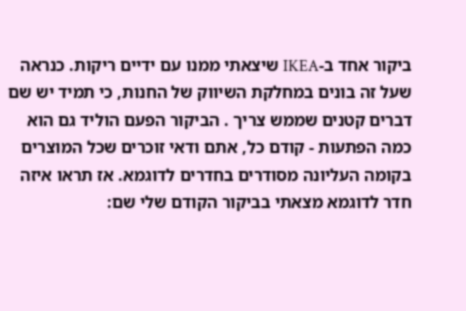ביקור אחד ב-IKEA שיצאתי ממנו עם ידיים ריקות. כנראה שעל זה בונים במחלקת השיווק של החנות, כי תמיד יש שם דברים קטנים שממש צריך . הביקור הפעם הוליד גם הוא כמה הפתעות - קודם כל, אתם ודאי זוכרים שכל המוצרים בקומה העליונה מסודרים בחדרים לדוגמא. אז תראו איזה חדר לדוגמא מצאתי בביקור הקודם שלי שם: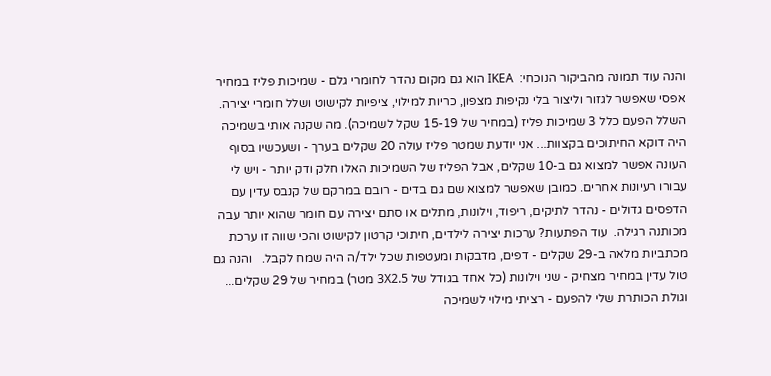והנה עוד תמונה מהביקור הנוכחי:  IKEA הוא גם מקום נהדר לחומרי גלם - שמיכות פליז במחיר אפסי שאפשר לגזור וליצור בלי נקיפות מצפון, כריות למילוי, ציפיות לקישוט ושלל חומרי יצירה. השלל הפעם כלל 3 שמיכות פליז (במחיר של 15-19 שקל לשמיכה). מה שקנה אותי בשמיכה היה דוקא החיתוכים בקצוות... אני יודעת שמטר פליז עולה 20 שקלים בערך - ושעכשיו בסוף העונה אפשר למצוא גם ב-10 שקלים, אבל הפליז של השמיכות האלו חלק ודק יותר - ויש לי עבורו רעיונות אחרים. כמובן שאפשר למצוא שם גם בדים - רובם במרקם של קנבס עדין עם הדפסים גדולים - נהדר לתיקים, ריפוד, וילונות, מתלים או סתם יצירה עם חומר שהוא יותר עבה מכותנה רגילה.  עוד הפתעות? ערכות יצירה לילדים, חיתוכי קרטון לקישוט והכי שווה זו ערכת מכתביות מלאה ב-29 שקלים - דפים, מדבקות ומעטפות שכל ילד/ה היה שמח לקבל.   והנה גם טול עדין במחיר מצחיק - שני וילונות (כל אחד בגודל של 3X2.5 מטר) במחיר של 29 שקלים...   וגולת הכותרת שלי להפעם - רציתי מילוי לשמיכה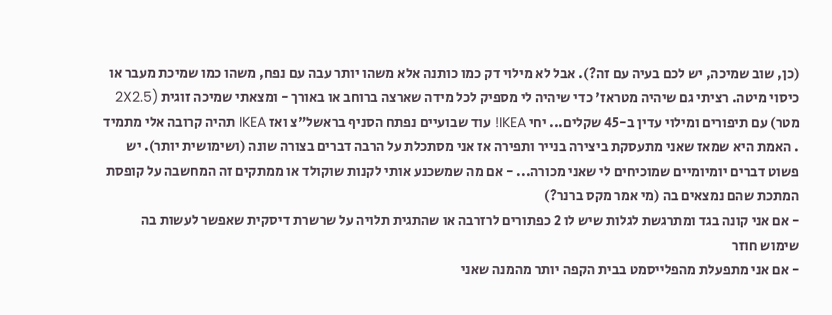(כן, שוב שמיכה, יש לכם בעיה עם זה?). אבל לא מילוי דק כמו כותנה אלא משהו יותר עבה עם נפח, משהו כמו שמיכת מעבר או כיסוי מיטה. רציתי גם שיהיה מטראז' כדי שיהיה לי מספיק לכל מידה שארצה ברוחב או באורך - ומצאתי שמיכה זוגית (2X2.5 מטר) עם תיפורים ומילוי עדין ב-45 שקלים... יחי IKEA! עוד שבועיים נפתח הסניף בראשל"צ ואז IKEA תהיה קרובה אלי מתמיד . האמת היא שמאז שאני מתעסקת ביצירה בנייר ותפירה אז אני מסתכלת על הרבה דברים בצורה שונה (ושימושית יותר). יש פשוט דברים יומיומיים שמוכיחים לי שאני מכורה... - אם מה שמשכנע אותי לקנות שוקולד או ממתקים זה המחשבה על קופסת המתכת שהם נמצאים בה (מי אמר מקס ברנר?)
- אם אני קונה בגד ומתרגשת לגלות שיש לו 2 כפתורים לרזרבה או שהתגית תלויה על שרשרת דיסקית שאפשר לעשות בה שימוש חוזר
- אם אני מתפעלת מהפלייסמט בבית הקפה יותר מהמנה שאני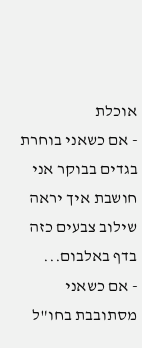אוכלת
- אם כשאני בוחרת בגדים בבוקר אני חושבת איך יראה שילוב צבעים כזה בדף באלבום...
- אם כשאני מסתובבת בחו"ל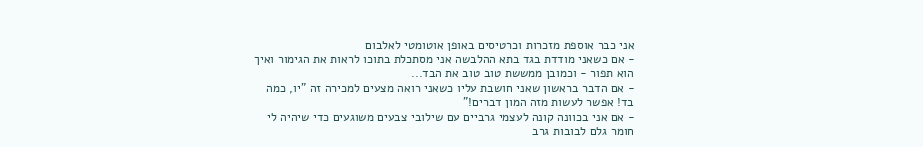אני כבר אוספת מזכרות וכרטיסים באופן אוטומטי לאלבום
- אם כשאני מודדת בגד בתא ההלבשה אני מסתכלת בתוכו לראות את הגימור ואיך הוא תפור - וכמובן ממששת טוב טוב את הבד...
- אם הדבר בראשון שאני חושבת עליו כשאני רואה מצעים למכירה זה "יו, כמה בד! אפשר לעשות מזה המון דברים!"
- אם אני בכוונה קונה לעצמי גרביים עם שילובי צבעים משוגעים כדי שיהיה לי חומר גלם לבובות גרב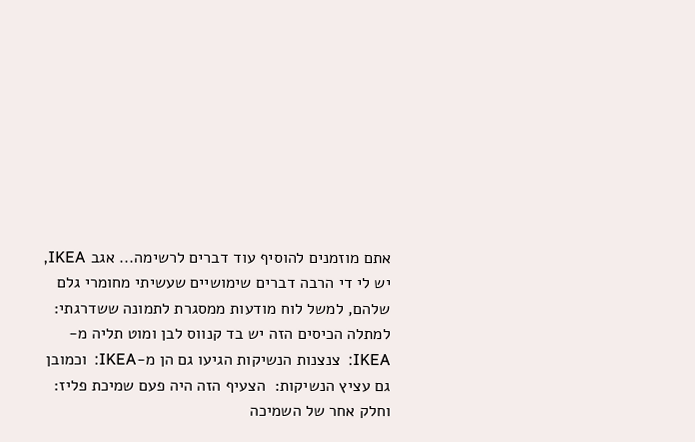אתם מוזמנים להוסיף עוד דברים לרשימה... אגב IKEA, יש לי די הרבה דברים שימושיים שעשיתי מחומרי גלם שלהם, למשל לוח מודעות ממסגרת לתמונה ששדרגתי:  למתלה הכיסים הזה יש בד קנווס לבן ומוט תליה מ-IKEA:  צנצנות הנשיקות הגיעו גם הן מ-IKEA:  וכמובן גם עציץ הנשיקות:  הצעיף הזה היה פעם שמיכת פליז:  וחלק אחר של השמיכה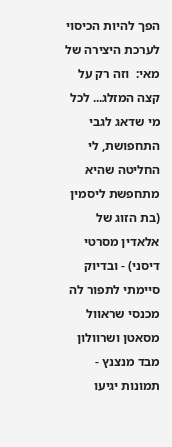הפך להיות הכיסוי לערכת היצירה של מאי:  וזה רק על קצה המזלג... לכל מי שדאג לגבי התחפושת, לי החליטה שהיא מתחפשת ליסמין (בת הזוג של אלאדין מסרטי דיסני) - ובדיוק סיימתי לתפור לה מכנסי שראוול מסאטן ושרוולון מבד מנצנץ - תמונות יגיעו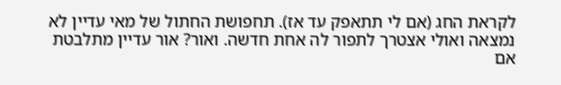לקראת החג (אם לי תתאפק עד אז). תחפושת החתול של מאי עדיין לא נמצאה ואולי אצטרך לתפור לה אחת חדשה. ואור? אור עדיין מתלבטת אם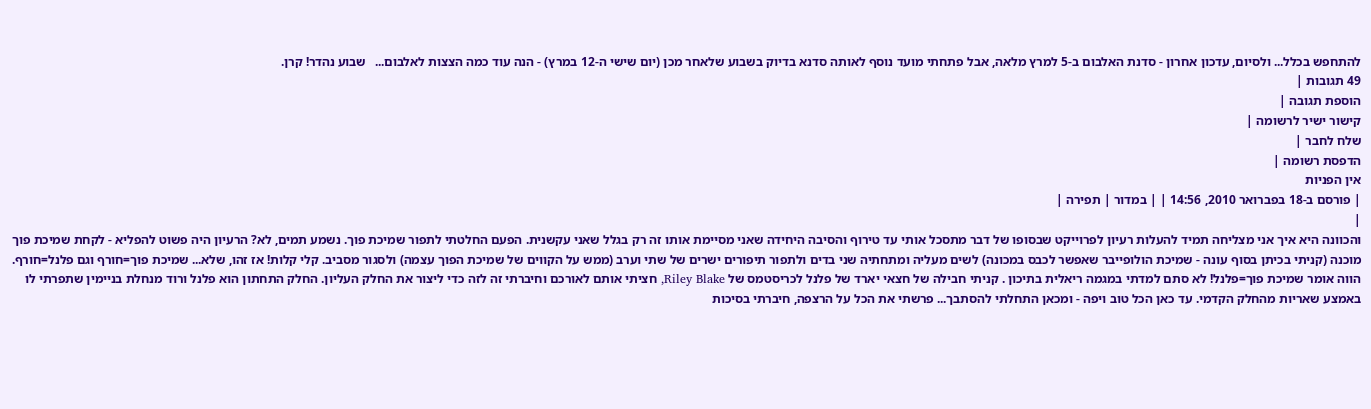להתחפש בכלל... ולסיום, עדכון אחרון - סדנת האלבום ב-5 למרץ מלאה, אבל פתחתי מועד נוסף לאותה סדנא בדיוק בשבוע שלאחר מכן (יום שישי ה-12 במרץ) - הנה עוד כמה הצצות לאלבום...   שבוע נהדר! קרן.
49 תגובות |
הוספת תגובה |
קישור ישיר לרשומה |
שלח לחבר |
הדפסת רשומה |
אין הפניות
| פורסם ב-18 בפברואר 2010, 14:56 | | במדור | תפירה |
|
והכוונה היא איך אני מצליחה תמיד להעלות רעיון לפרוייקט שבסופו של דבר מתסכל אותי עד טירוף והסיבה היחידה שאני מסיימת אותו זה רק בגלל שאני עקשנית. הפעם החלטתי לתפור שמיכת פוך. נשמע תמים, לא? הרעיון היה פשוט להפליא - לקחת שמיכת פוך מוכנה (קניתי בכיתן בסוף עונה - שמיכת הולופייבר שאפשר לכבס במכונה) לשים מעליה ומתחתיה שני בדים ולתפור תיפורים ישרים של שתי וערב (ממש על הקווים של שמיכת הפוך עצמה) ולסגור מסביב. קלי קלות! אז זהו, שלא... שמיכת פוך=חורף וגם פלנל=חורף. הווה אומר שמיכת פוך=פלנל! לא סתם למדתי במגמה ריאלית בתיכון . קניתי חבילה של חצאי יארד של פלנל לכריסטמס של Riley Blake, חציתי אותם לאורכם וחיברתי זה לזה כדי ליצור את החלק העליון. החלק התחתון הוא פלנל ורוד מנחלת בניימין שתפרתי לו באמצע שאריות מהחלק הקדמי. עד כאן הכל טוב ויפה - ומכאן התחלתי להסתבך... פרשתי את הכל על הרצפה, חיברתי בסיכות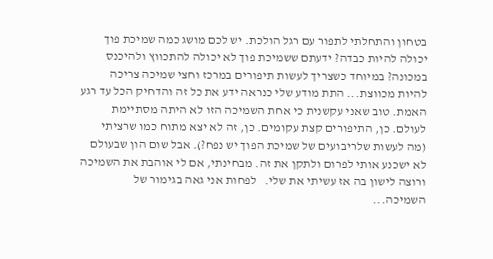בטחון והתחלתי לתפור עם רגל הולכת. יש לכם מושג כמה שמיכת פוך יכולה להיות כבדה? ידעתם ששמיכת פוך לא יכולה להתכווץ ולהיכנס במכונה? במיוחד כשצריך לעשות תיפורים במרכז וחצי שמיכה צריכה להיות מכווצת... התת מודע שלי כנראה ידע את כל זה והדחיק הכל עד רגע האמת. טוב שאני עקשנית כי אחת השמיכה הזו לא היתה מסתיימת לעולם. כן, התיפורים קצת עקומים. כן, זה לא יצא מתוח כמו שרציתי (מה לעשות שלריבועים של שמיכת הפוך יש נפח?). אבל שום הון שבעולם לא ישכנע אותי לפרום ולתקן את זה. מבחינתי, אם לי אוהבת את השמיכה ורוצה לישון בה אז עשיתי את שלי.   לפחות אני גאה בגימור של השמיכה...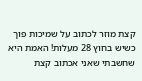קצת מוזר לכתוב על שמיכות פוך כשיש בחוץ 28 מעלות! האמת היא שחשבתי שאני אכתוב קצת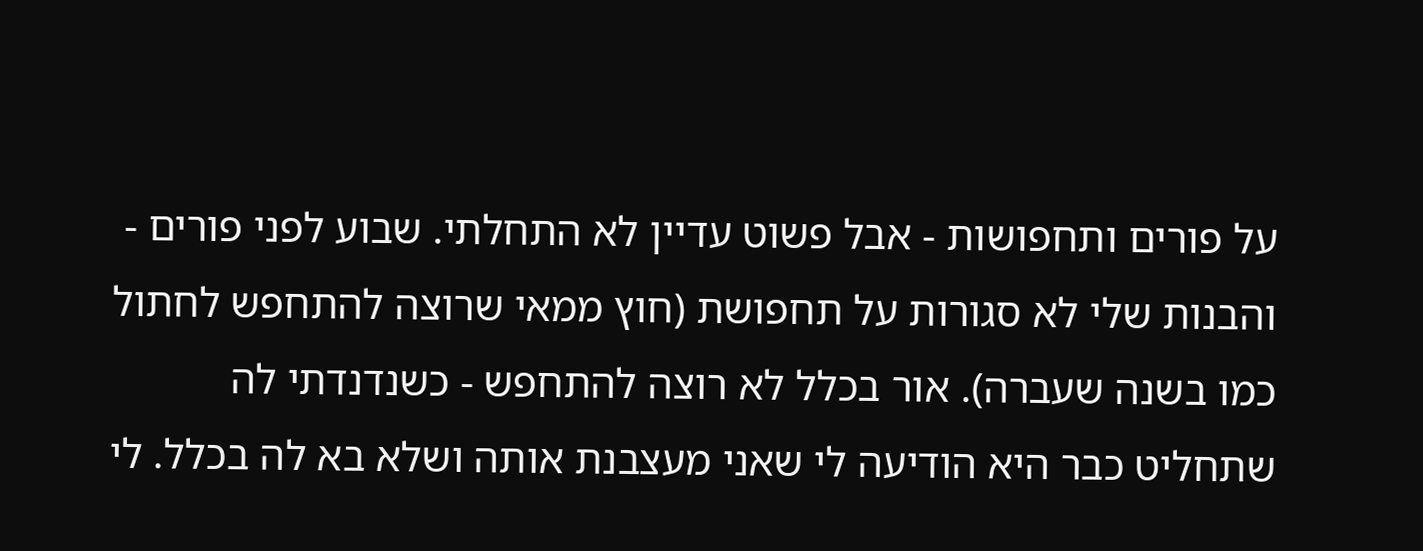על פורים ותחפושות - אבל פשוט עדיין לא התחלתי. שבוע לפני פורים - והבנות שלי לא סגורות על תחפושת (חוץ ממאי שרוצה להתחפש לחתול כמו בשנה שעברה). אור בכלל לא רוצה להתחפש - כשנדנדתי לה שתחליט כבר היא הודיעה לי שאני מעצבנת אותה ושלא בא לה בכלל. לי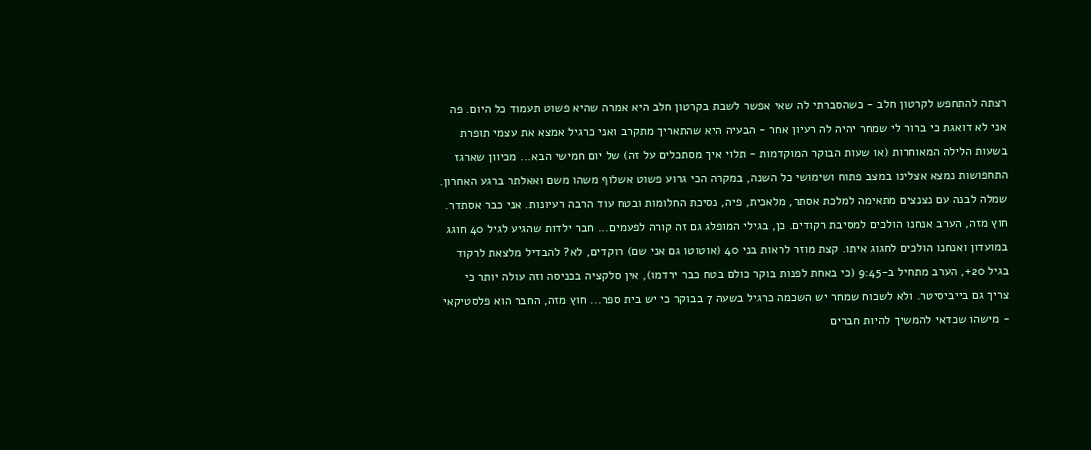רצתה להתחפש לקרטון חלב - כשהסברתי לה שאי אפשר לשבת בקרטון חלב היא אמרה שהיא פשוט תעמוד כל היום. פה אני לא דואגת כי ברור לי שמחר יהיה לה רעיון אחר - הבעיה היא שהתאריך מתקרב ואני כרגיל אמצא את עצמי תופרת בשעות הלילה המאוחרות (או שעות הבוקר המוקדמות - תלוי איך מסתכלים על זה) של יום חמישי הבא... מכיוון שארגז התחפושות נמצא אצלינו במצב פתוח ושימושי כל השנה, במקרה הכי גרוע פשוט אשלוף משהו משם ואאלתר ברגע האחרון. שמלה לבנה עם נצנצים מתאימה למלכת אסתר, מלאכית, פיה, נסיכת החלומות ובטח עוד הרבה רעיונות. אני כבר אסתדר. חוץ מזה, הערב אנחנו הולכים למסיבת רקודים. כן, בגילי המופלג גם זה קורה לפעמים... חבר ילדות שהגיע לגיל 40 חוגג במועדון ואנחנו הולכים לחגוג איתו. קצת מוזר לראות בני 40 (אוטוטו גם אני שם) רוקדים, לא? להבדיל מלצאת לרקוד בגיל 20+, הערב מתחיל ב-9:45 (כי באחת לפנות בוקר כולם בטח כבר ירדמו), אין סלקציה בכניסה וזה עולה יותר כי צריך גם בייביסיטר. ולא לשכוח שמחר יש השכמה כרגיל בשעה 7 בבוקר כי יש בית ספר... חוץ מזה, החבר הוא פלסטיקאי - מישהו שכדאי להמשיך להיות חברים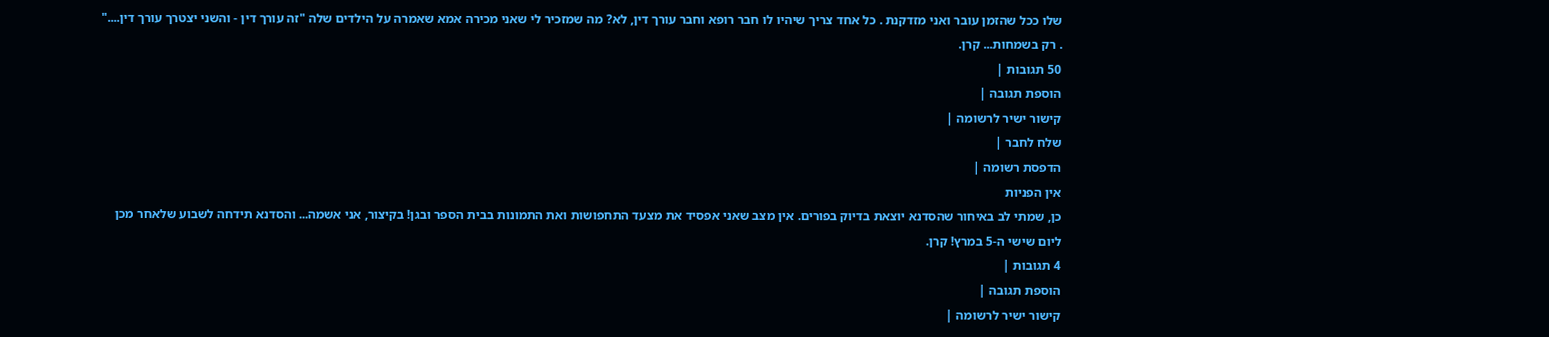שלו ככל שהזמן עובר ואני מזדקנת . כל אחד צריך שיהיו לו חבר רופא וחבר עורך דין, לא? מה שמזכיר לי שאני מכירה אמא שאמרה על הילדים שלה "זה עורך דין - והשני יצטרך עורך דין...." . רק בשמחות... קרן.
50 תגובות |
הוספת תגובה |
קישור ישיר לרשומה |
שלח לחבר |
הדפסת רשומה |
אין הפניות
כן, שמתי לב באיחור שהסדנא יוצאת בדיוק בפורים. אין מצב שאני אפסיד את מצעד התחפושות ואת התמונות בבית הספר ובגן! בקיצור, אני אשמה... והסדנא תידחה לשבוע שלאחר מכן ליום שישי ה-5 במרץ! קרן.
4 תגובות |
הוספת תגובה |
קישור ישיר לרשומה |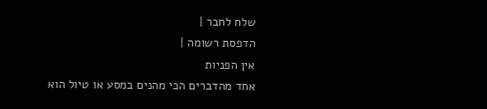שלח לחבר |
הדפסת רשומה |
אין הפניות
אחד מהדברים הכי מהנים במסע או טיול הוא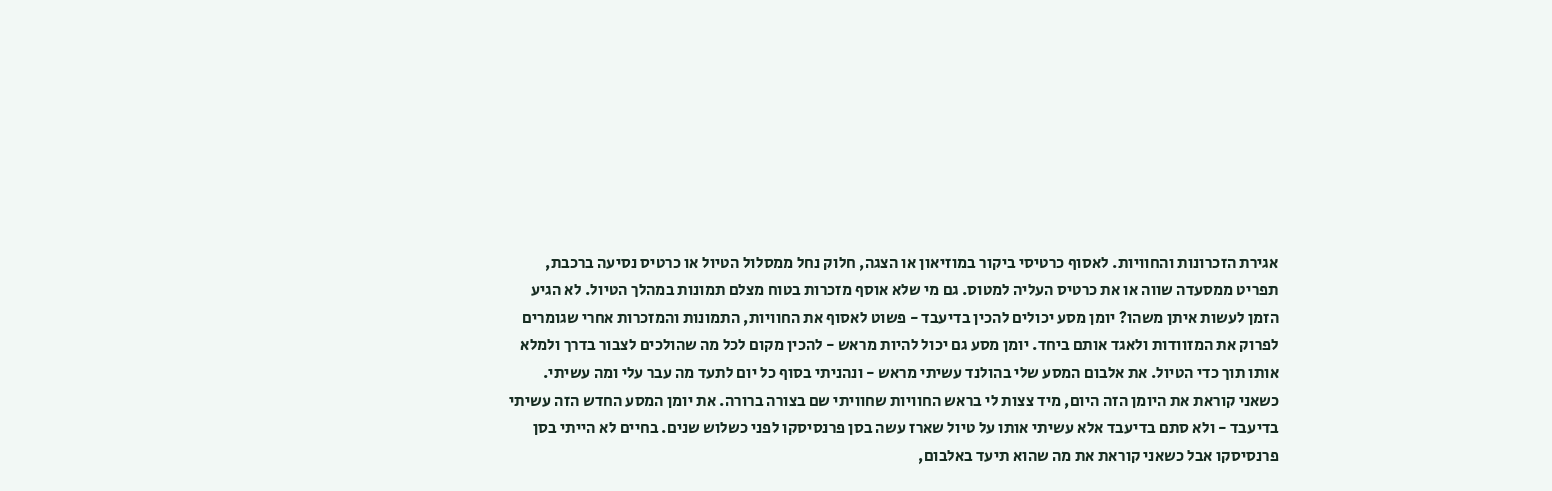אגירת הזכרונות והחוויות. לאסוף כרטיסי ביקור במוזיאון או הצגה, חלוק נחל ממסלול הטיול או כרטיס נסיעה ברכבת, תפריט ממסעדה שווה או את כרטיס העליה למטוס. גם מי שלא אוסף מזכרות בטוח מצלם תמונות במהלך הטיול. לא הגיע הזמן לעשות איתן משהו? יומן מסע יכולים להכין בדיעבד - פשוט לאסוף את החוויות, התמונות והמזכרות אחרי שגומרים לפרוק את המזוודות ולאגד אותם ביחד. יומן מסע גם יכול להיות מראש - להכין מקום לכל מה שהולכים לצבור בדרך ולמלא אותו תוך כדי הטיול. את אלבום המסע שלי בהולנד עשיתי מראש - ונהניתי בסוף כל יום לתעד מה עבר עלי ומה עשיתי. כשאני קוראת את היומן הזה היום, מיד צצות לי בראש החוויות שחוויתי שם בצורה ברורה. את יומן המסע החדש הזה עשיתי בדיעבד - ולא סתם בדיעבד אלא עשיתי אותו על טיול שארז עשה בסן פרנסיסקו לפני כשלוש שנים. בחיים לא הייתי בסן פרנסיסקו אבל כשאני קוראת את מה שהוא תיעד באלבום,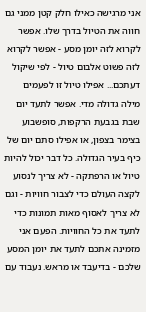אני מרגישה כאילו חלק קטן ממני גם חווה את הטיול בדרך שלו. אפשר לקרוא לזה יומן מסע - אפשר לקרוא לזה פשוט אלבום טיול - לפי שיקול דעתכם... אפילו טיול זו לפעמים מילה גדולה מדי. אפשר לתעד יום שבת בגבעת הרקפות, סופשבוע בצימר בצפון, או אפילו סתם יום של כיף בעיר הגדולה. כל דבר יכול להיות טיול או הרפתקה - לא צריך לנסוע לקצה העולם כדי לצבור חוויות - וגם לא צריך לאסוף מאות תמונות כדי לתעד את כל החוויות. הפעם אני מזמינה אתכם לתעד את יומן המסע שלכם - בדיעבד או מראש. נעבוד עם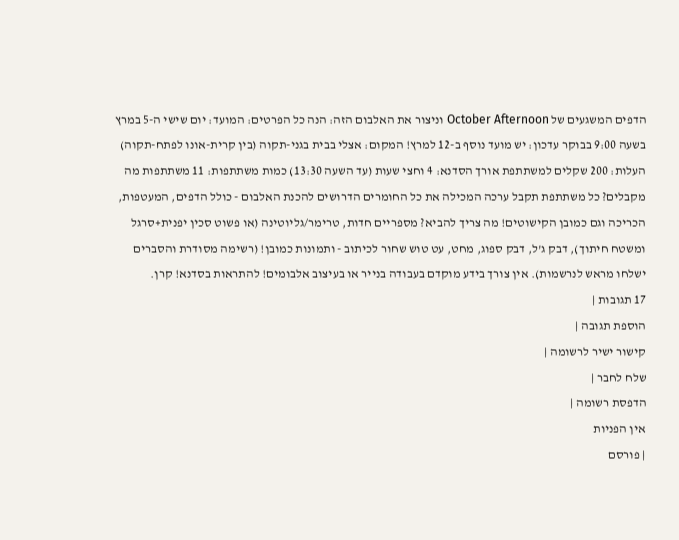הדפים המשגעים של October Afternoon וניצור את האלבום הזה: הנה כל הפרטים: המועד: יום שישי ה-5 במרץ בשעה 9:00 בבוקר עדכון: יש מועד נוסף ב-12 למרץ! המקום: אצלי בבית בגני-תקוה (בין קרית-אונו לפתח-תקוה) העלות: 200 שקלים למשתתפת אורך הסדנא: 4 וחצי שעות (עד השעה 13:30) כמות משתתפות: 11 משתתפות מה מקבלים? כל משתתפת תקבל ערכה המכילה את כל החומרים הדרושים להכנת האלבום - כולל הדפים, המעטפות, הכריכה וגם כמובן הקישוטים! מה צריך להביא? מספריים חדות, טרימר/גליוטינה (או פשוט סכין יפנית+סרגל ומשטח חיתוך), דבק ג'ל, דבק ספוג, מחט, עט טוש שחור לכיתוב - ותמונות כמובן! (רשימה מסודרת והסברים ישלחו מראש לנרשמות). אין צורך בידע מוקדם בעבודה בנייר או בעיצוב אלבומים! להתראות בסדנא! קרן.
17 תגובות |
הוספת תגובה |
קישור ישיר לרשומה |
שלח לחבר |
הדפסת רשומה |
אין הפניות
| פורסם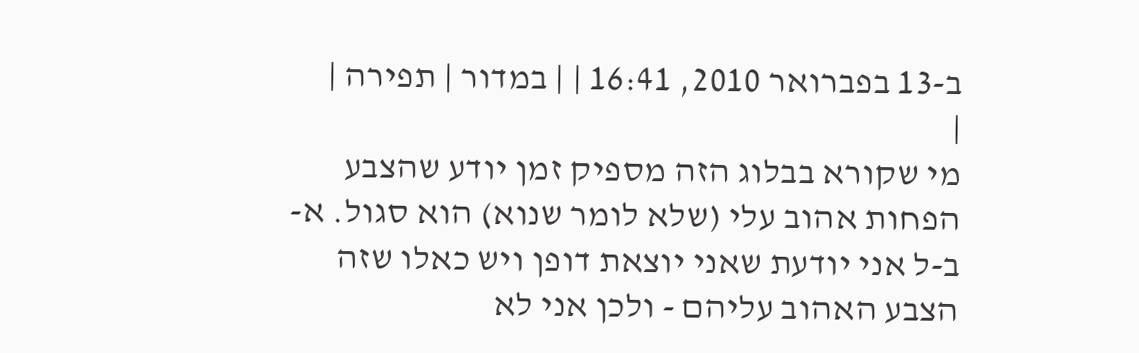ב-13 בפברואר 2010, 16:41 | | במדור | תפירה |
|
מי שקורא בבלוג הזה מספיק זמן יודע שהצבע הפחות אהוב עלי (שלא לומר שנוא) הוא סגול. א-ב-ל אני יודעת שאני יוצאת דופן ויש כאלו שזה הצבע האהוב עליהם - ולכן אני לא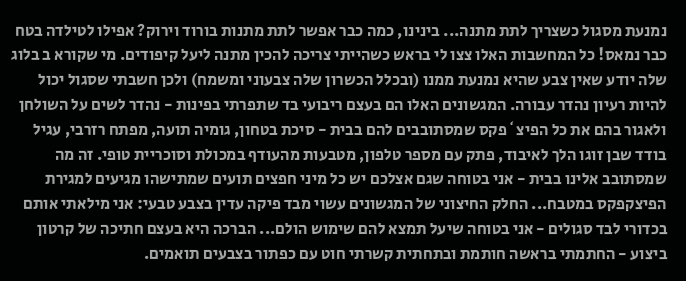נמנעת מסגול כשצריך לתת מתנה... בינינו, כמה כבר אפשר לתת מתנות בורוד וירוק? אפילו לטילדה בטח כבר נמאס! כל המחשבות האלו צצו לי בראש כשהייתי צריכה להכין מתנה ליעל קיפודים. מי שקורא ב בלוג שלה יודע שאין צבע שהיא נמנעת ממנו (ובכלל הכשרון שלה צבעוני ומשמח) ולכן חשבתי שסגול יכול להיות רעיון נהדר עבורה. המגשונים האלו הם בעצם ריבועי בד שתפרתי בפינות - נהדר לשים על השולחן ולאגור בהם את כל הפיצ`פקס שמסתובבים להם בבית - סיכת בטחון, גומיה תועה, מפתח רזרבי, עגיל בודד שבן זוגו הלך לאיבוד, פתק עם מספר טלפון, מטבעות מהעודף במכולת וסוכריית טופי. זה מה שמסתובב אלינו בבית - אני בטוחה שגם אצלכם יש כל מיני חפצים תועים שמתישהו מגיעים למגירת הפיצקפקס במטבח... החלק החיצוני של המגשונים עשוי מבד פיקה עדין בצבע טבעי: אני מילאתי אותם בכדורי לבד סגולים - אני בטוחה שיעל תמצא להם שימוש הולם... הברכה היא בעצם חתיכה של קרטון ביצוע - החתמתי בראשה חותמת ובתחתית קשרתי חוט עם כפתור בצבעים תואמים.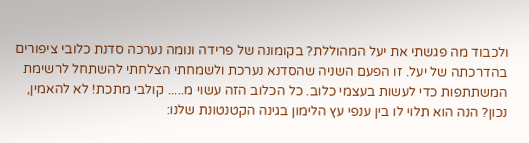ולכבוד מה פגשתי את יעל המהוללת? בקומונה של פרידה ונומה נערכה סדנת כלובי ציפורים בהדרכתה של יעל. זו הפעם השניה שהסדנא נערכת ולשמחתי הצלחתי להשתחל לרשימת המשתתפות כדי לעשות בעצמי כלוב. כל הכלוב הזה עשוי מ..... קולבי מתכת! לא להאמין, נכון? הנה הוא תלוי לו בין ענפי עץ הלימון בגינה הקטנטונת שלנו: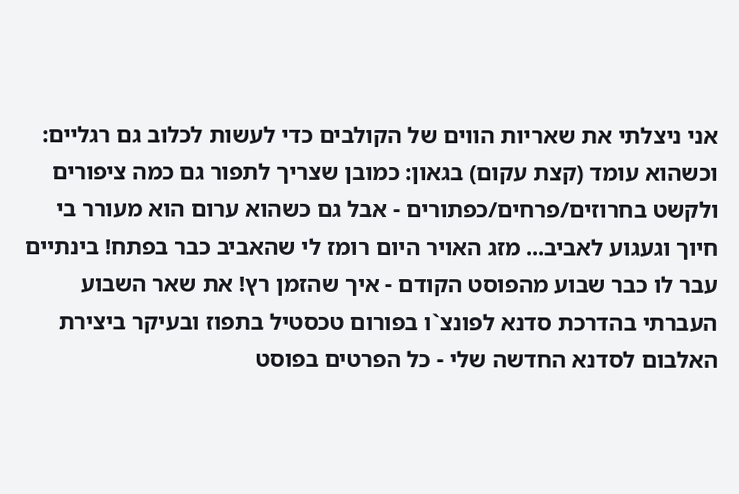אני ניצלתי את שאריות הווים של הקולבים כדי לעשות לכלוב גם רגליים: וכשהוא עומד (קצת עקום) בגאון: כמובן שצריך לתפור גם כמה ציפורים ולקשט בחרוזים/פרחים/כפתורים - אבל גם כשהוא ערום הוא מעורר בי חיוך וגעגוע לאביב... מזג האויר היום רומז לי שהאביב כבר בפתח! בינתיים עבר לו כבר שבוע מהפוסט הקודם - איך שהזמן רץ! את שאר השבוע העברתי בהדרכת סדנא לפונצ`ו בפורום טכסטיל בתפוז ובעיקר ביצירת האלבום לסדנא החדשה שלי - כל הפרטים בפוסט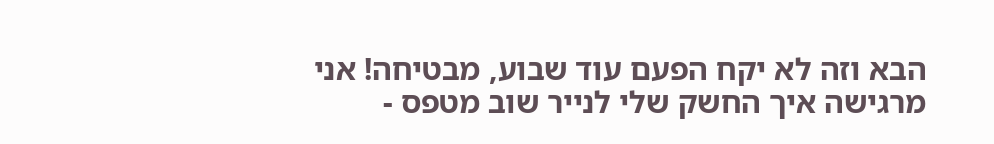הבא וזה לא יקח הפעם עוד שבוע, מבטיחה! אני מרגישה איך החשק שלי לנייר שוב מטפס -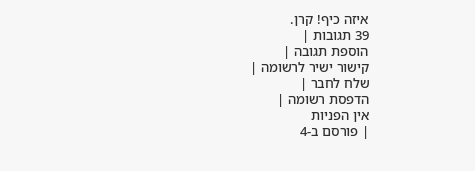איזה כיף! קרן.
39 תגובות |
הוספת תגובה |
קישור ישיר לרשומה |
שלח לחבר |
הדפסת רשומה |
אין הפניות
| פורסם ב-4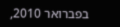בפברואר 2010,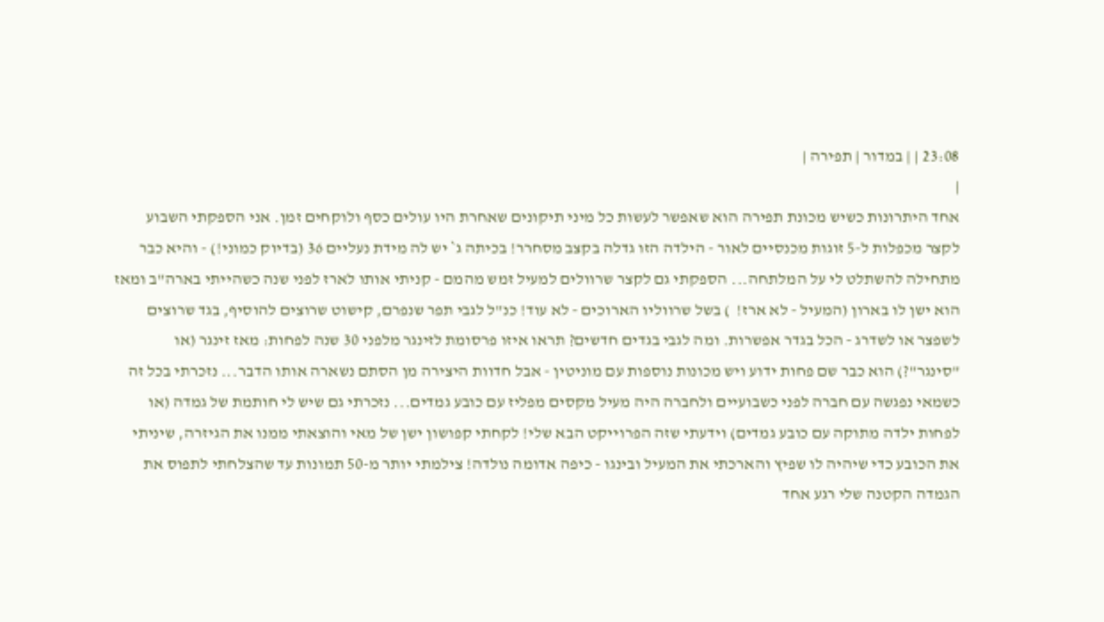23:08 | | במדור | תפירה |
|
אחד היתרונות כשיש מכונת תפירה הוא שאפשר לעשות כל מיני תיקונים שאחרת היו עולים כסף ולוקחים זמן. אני הספקתי השבוע לקצר מכפלות ל-5 זוגות מכנסיים לאור - הילדה הזו גדלה בקצב מסחרר! בכיתה ג` יש לה מידת נעליים 36 (בדיוק כמוני!) - והיא כבר מתחילה להשתלט לי על המלתחה... הספקתי גם לקצר שרוולים למעיל זמש מהמם - קניתי אותו לארז לפני שנה כשהייתי בארה"ב ומאז הוא ישן לו בארון (המעיל - לא ארז!  ) בשל שרווליו הארוכים - לא עוד! כנ"ל לגבי תפר שנפרם, קישוט שרוצים להוסיף, בגד שרוצים לשפצר או לשדרג - הכל בגדר אפשרות. ומה לגבי בגדים חדשים? תראו איזו פרסומת לזינגר מלפני 30 שנה לפחות: מאז זינגר (או "סינגר"?) הוא כבר שם פחות ידוע ויש מכונות נוספות עם מוניטין - אבל חדוות היצירה מן הסתם נשארה אותו הדבר... נזכרתי בכל זה כשמאי נפגשה עם חברה לפני כשבועיים ולחברה היה מעיל מקסים מפליז עם כובע גמדים... נזכרתי גם שיש לי חותמת של גמדה (או לפחות ילדה מתוקה עם כובע גמדים) וידעתי שזה הפרוייקט הבא שלי! לקחתי קפושון ישן של מאי והוצאתי ממנו את הגיזרה, שיניתי את הכובע כדי שיהיה לו שפיץ והארכתי את המעיל ובינגו - כיפה אדומה נולדה! צילמתי יותר מ-50 תמונות עד שהצלחתי לתפוס את הגמדה הקטנה שלי רגע אחד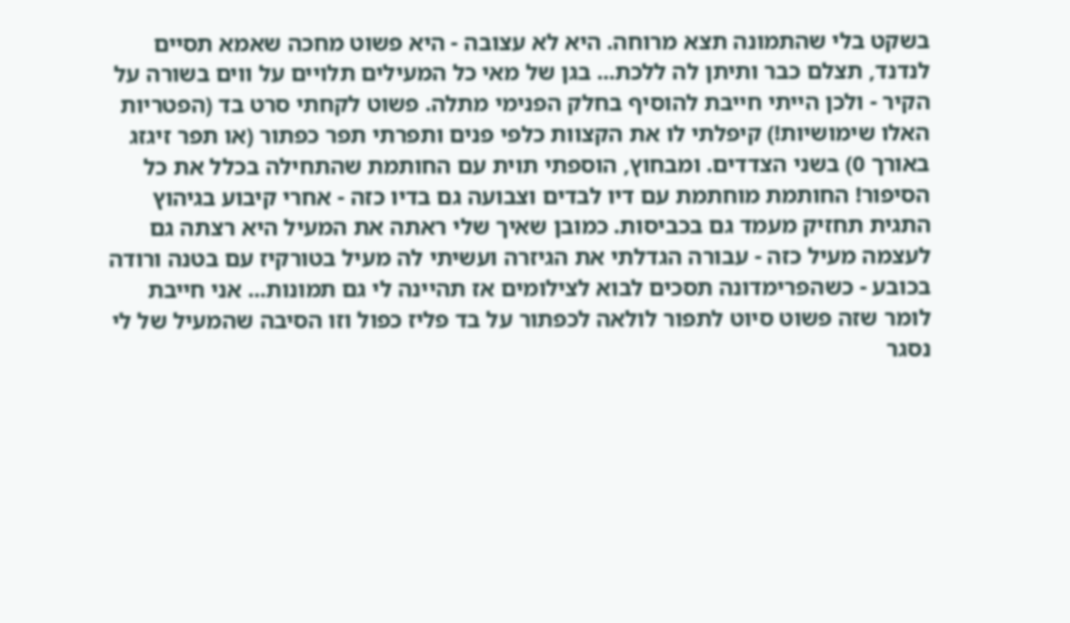בשקט בלי שהתמונה תצא מרוחה. היא לא עצובה - היא פשוט מחכה שאמא תסיים לנדנד, תצלם כבר ותיתן לה ללכת... בגן של מאי כל המעילים תלויים על ווים בשורה על הקיר - ולכן הייתי חייבת להוסיף בחלק הפנימי מתלה. פשוט לקחתי סרט בד (הפטריות האלו שימושיות!) קיפלתי לו את הקצוות כלפי פנים ותפרתי תפר כפתור (או תפר זיגזג באורך 0) בשני הצדדים. ומבחוץ, הוספתי תוית עם החותמת שהתחילה בכלל את כל הסיפור! החותמת מוחתמת עם דיו לבדים וצבועה גם בדיו כזה - אחרי קיבוע בגיהוץ התגית תחזיק מעמד גם בכביסות. כמובן שאיך שלי ראתה את המעיל היא רצתה גם לעצמה מעיל כזה - עבורה הגדלתי את הגיזרה ועשיתי לה מעיל בטורקיז עם בטנה ורודה בכובע - כשהפרימדונה תסכים לבוא לצילומים אז תהיינה לי גם תמונות... אני חייבת לומר שזה פשוט סיוט לתפור לולאה לכפתור על בד פליז כפול וזו הסיבה שהמעיל של לי נסגר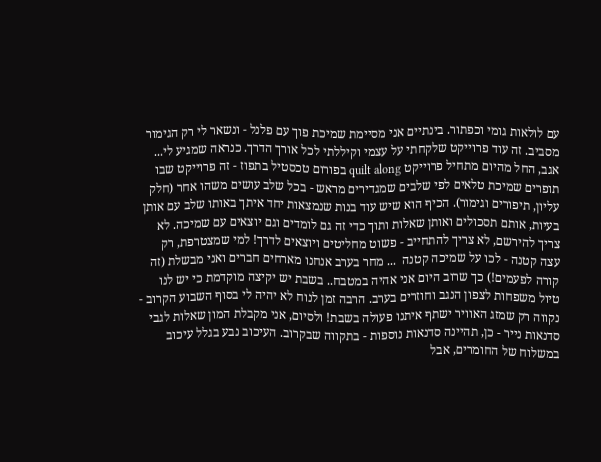עם לולאות גומי וכפתור. בינתיים אני מסיימת שמיכת פוך עם פלנל - ונשאר לי רק הגימור מסביב. זה עוד פרוייקט שלקחתי על עצמי וקיללתי לכל אורך הדרך. כנראה שמגיע לי... אגב, החל מהיום מתחיל פרוייקט quilt along בפורום טכסטיל בתפוז - זה פרוייקט שבו תופרים שמיכת טלאים לפי שלבים שמגדירים מראש - בכל שלב עושים משהו אחר (חלק עליון, תיפורים וגימור). הכיף הוא שיש עוד בנות שנמצאות יחד איתך באותו שלב עם אותן בעיות, אותם תסכולים ואותן שאלות ותוך כדי זה גם לומדים וגם יוצאים עם שמיכה. לא צריך להירשם, לא צריך להתחייב - פשוט מחליטים ויוצאים לדרך! למי שמצטרפת, רק עצה קטנה - לכו על שמיכה קטנה  ... מחר בערב אנחנו מארחים חברים ואני מבשלת (זה קורה לפעמים!) כך שרוב היום אני אהיה במטבח.. בשבת יש יקיצה מוקדמת כי יש לנו טיול משפחות לצפון הנגב וחוזרים בערב. הרבה זמן לנוח לא יהיה לי בסוף השבוע הקרוב - נקווה רק שמזג האוויר ישתף איתנו פעולה בשבת! ולסיום, אני מקבלת המון שאלות לגבי סדנאות נייר - כן, תהיינה סדנאות נוספות - בתקווה שבקרוב. העיכוב נבע בגלל עיכוב במשלוח של החומרים, אבל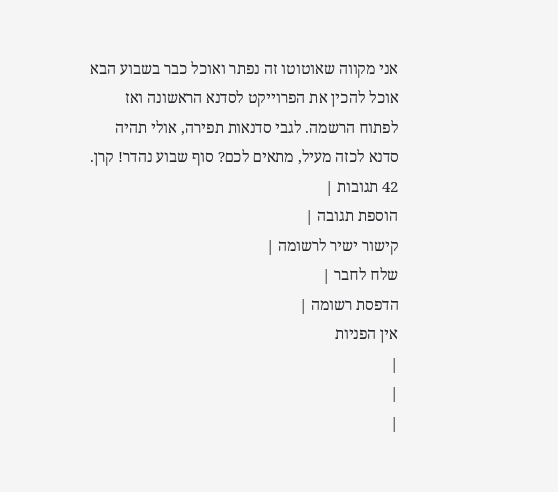אני מקווה שאוטוטו זה נפתר ואוכל כבר בשבוע הבא אוכל להכין את הפרוייקט לסדנא הראשונה ואז לפתוח הרשמה. לגבי סדנאות תפירה, אולי תהיה סדנא לכזה מעיל, מתאים לכם? סוף שבוע נהדר! קרן.
42 תגובות |
הוספת תגובה |
קישור ישיר לרשומה |
שלח לחבר |
הדפסת רשומה |
אין הפניות
|
|
|